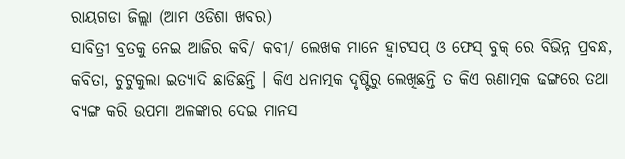ରାୟଗଡା ଜିଲ୍ଲା (ଆମ ଓଡିଶା ଖବର)
ସାବିତ୍ରୀ ବ୍ରତକୁ ନେଇ ଆଜିର କବି/ କବୀ/ ଲେଖକ ମାନେ ହ୍ବାଟସପ୍ ଓ ଫେସ୍ ବୁକ୍ ରେ ବିଭିନ୍ନ ପ୍ରବନ୍ଧ, କବିତା, ଚୁଟୁକୁଲା ଇତ୍ୟାଦି ଛାଡିଛନ୍ତି । କିଏ ଧନାତ୍ମକ ଦୃଷ୍ଟିରୁ ଲେଖିଛନ୍ତି ତ କିଏ ଋଣାତ୍ମକ ଢଙ୍ଗରେ ତଥା ବ୍ଯଙ୍ଗ କରି ଉପମା ଅଳଙ୍କାର ଦେଇ ମାନସ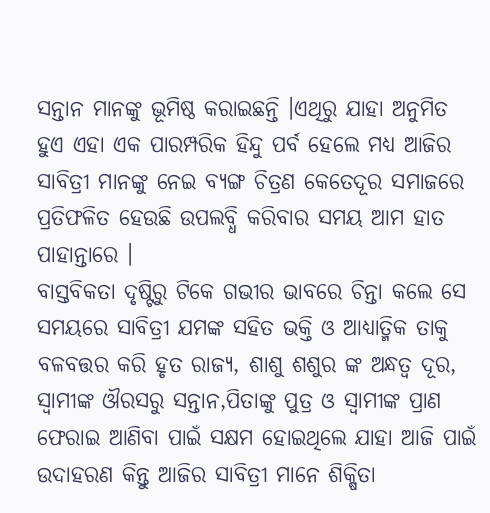ସନ୍ତାନ ମାନଙ୍କୁ ଭୂମିଷ୍ଠ କରାଇଛନ୍ତି ।ଏଥିରୁ ଯାହା ଅନୁମିତ ହୁଏ ଏହା ଏକ ପାରମ୍ପରିକ ହିନ୍ଦୁ ପର୍ବ ହେଲେ ମଧ୍ୟ ଆଜିର ସାବିତ୍ରୀ ମାନଙ୍କୁ ନେଇ ବ୍ଯଙ୍ଗ ଚିତ୍ରଣ କେତେଦୂର ସମାଜରେ ପ୍ରତିଫଳିତ ହେଉଛି ଉପଲବ୍ଧି କରିବାର ସମୟ ଆମ ହାତ ପାହାନ୍ତାରେ ।
ବାସ୍ତବିକତା ଦୃଷ୍ଟିରୁ ଟିକେ ଗଭୀର ଭାବରେ ଚିନ୍ତା କଲେ ସେ ସମୟରେ ସାବିତ୍ରୀ ଯମଙ୍କ ସହିତ ଭକ୍ତି ଓ ଆଧ୍ୟାତ୍ମିକ ତାକୁ ବଳବତ୍ତର କରି ହୃତ ରାଜ୍ୟ, ଶାଶୁ ଶଶୁର ଙ୍କ ଅନ୍ଧତ୍ବ ଦୂର, ସ୍ବାମୀଙ୍କ ଔରସରୁ ସନ୍ତାନ,ପିତାଙ୍କୁ ପୁତ୍ର ଓ ସ୍ବାମୀଙ୍କ ପ୍ରାଣ ଫେରାଇ ଆଣିବା ପାଇଁ ସକ୍ଷମ ହୋଇଥିଲେ ଯାହା ଆଜି ପାଇଁ ଉଦାହରଣ କିନ୍ତୁ ଆଜିର ସାବିତ୍ରୀ ମାନେ ଶିକ୍ଷିତା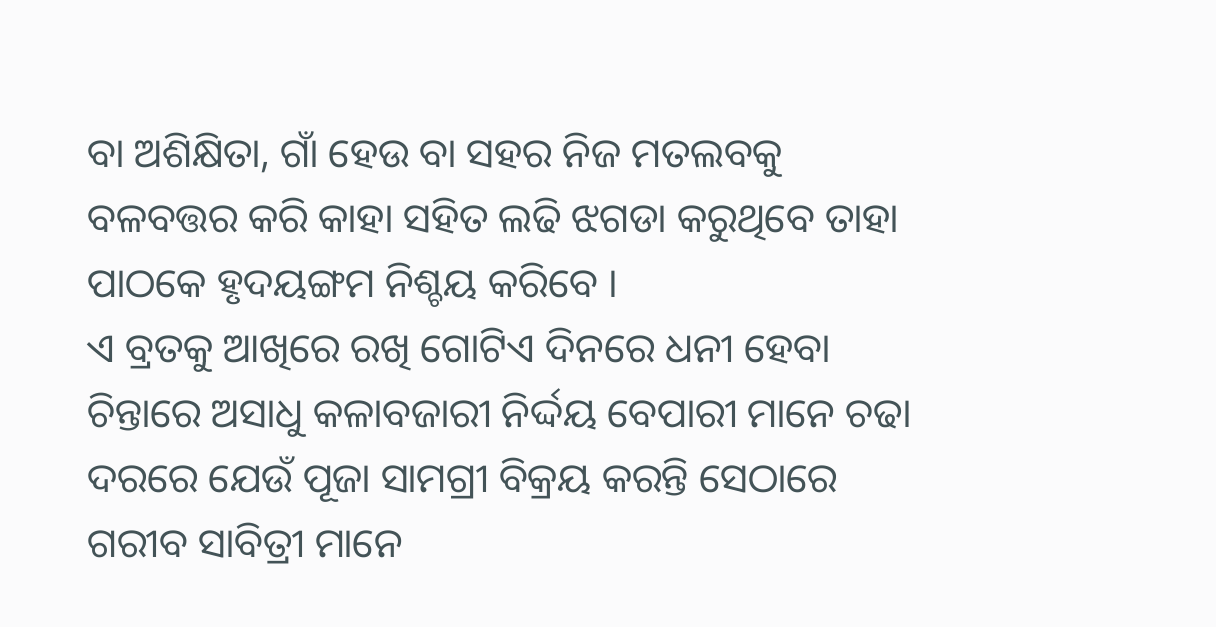ବା ଅଶିକ୍ଷିତା, ଗାଁ ହେଉ ବା ସହର ନିଜ ମତଲବକୁ ବଳବତ୍ତର କରି କାହା ସହିତ ଲଢି ଝଗଡା କରୁଥିବେ ତାହା ପାଠକେ ହୃଦୟଙ୍ଗମ ନିଶ୍ଚୟ କରିବେ ।
ଏ ବ୍ରତକୁ ଆଖିରେ ରଖି ଗୋଟିଏ ଦିନରେ ଧନୀ ହେବା ଚିନ୍ତାରେ ଅସାଧୁ କଳାବଜାରୀ ନିର୍ଦ୍ଦୟ ବେପାରୀ ମାନେ ଚଢା ଦରରେ ଯେଉଁ ପୂଜା ସାମଗ୍ରୀ ବିକ୍ରୟ କରନ୍ତି ସେଠାରେ ଗରୀବ ସାବିତ୍ରୀ ମାନେ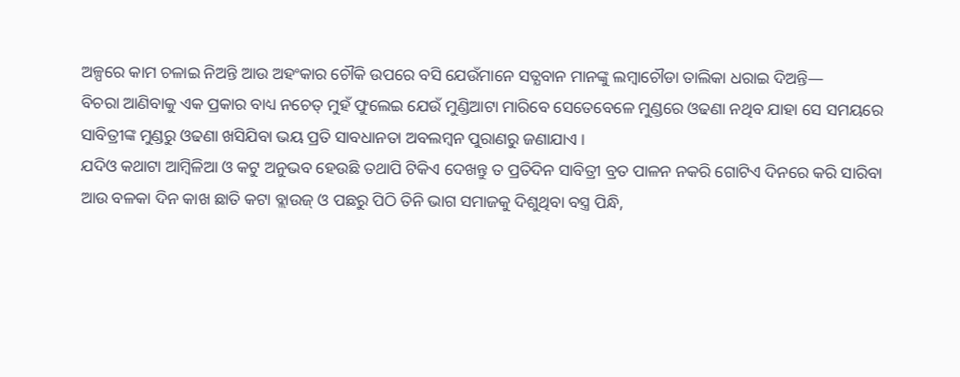ଅଳ୍ପରେ କାମ ଚଳାଇ ନିଅନ୍ତି ଆଉ ଅହଂକାର ଚୌକି ଉପରେ ବସି ଯେଉଁମାନେ ସତ୍ଯବାନ ମାନଙ୍କୁ ଲମ୍ବାଚୌଡା ତାଲିକା ଧରାଇ ଦିଅନ୍ତି—
ବିଚରା ଆଣିବାକୁ ଏକ ପ୍ରକାର ବାଧ୍ୟ ନଚେତ୍ ମୁହଁ ଫୁଲେଇ ଯେଉଁ ମୁଣ୍ଡିଆଟା ମାରିବେ ସେତେବେଳେ ମୁଣ୍ଡରେ ଓଢଣା ନଥିବ ଯାହା ସେ ସମୟରେ ସାବିତ୍ରୀଙ୍କ ମୁଣ୍ଡରୁ ଓଢଣା ଖସିଯିବା ଭୟ ପ୍ରତି ସାବଧାନତା ଅବଲମ୍ବନ ପୁରାଣରୁ ଜଣାଯାଏ ।
ଯଦିଓ କଥାଟା ଆମ୍ବିଳିଆ ଓ କଟୁ ଅନୁଭବ ହେଉଛି ତଥାପି ଟିକିଏ ଦେଖନ୍ତୁ ତ ପ୍ରତିଦିନ ସାବିତ୍ରୀ ବ୍ରତ ପାଳନ ନକରି ଗୋଟିଏ ଦିନରେ କରି ସାରିବା ଆଉ ବଳକା ଦିନ କାଖ ଛାତି କଟା ବ୍ଲାଉଜ୍ ଓ ପଛରୁ ପିଠି ତିନି ଭାଗ ସମାଜକୁ ଦିଶୁଥିବା ବସ୍ତ୍ର ପିନ୍ଧି,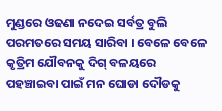ମୁଣ୍ଡରେ ଓଢଣା ନଦେଇ ସର୍ବତ୍ର ବୁଲି ପରମତରେ ସମୟ ସାରିବା । ବେଳେ ବେଳେ କୃତ୍ରିମ ଯୌବନକୁ ଦିଗ୍ ବଳୟରେ ପହଞ୍ଚାଇବା ପାଇଁ ମନ ଘୋଡା ଦୌଡକୁ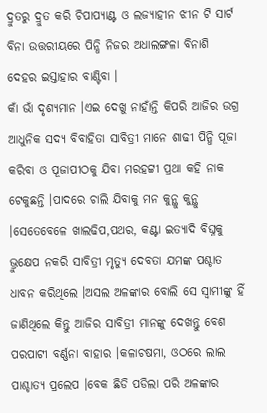ଦ୍ରୁତରୁ ଦ୍ରୁତ କରି ଚିପାପ୍ଯାଣ୍ଟ ଓ ଲଜ୍ଯାହୀନ ଝୀନ ଟି ସାର୍ଟ ବିନା ଉତ୍ତରୀୟରେ ପିନ୍ଧି ନିଜର ଅଧାଲଙ୍ଗଳା ବିନାଶି ଦେହର ଇସ୍ତାହାର ବାଣ୍ଟିବା ।
କାଁ ଭାଁ ଦୃଶ୍ଯମାନ ।ଏଇ ଦେଖୁ ନାହାଁନ୍ତି କିପରି ଆଜିର ଉଗ୍ର ଆଧୁନିକ ସଦ୍ଯ ବିବାହିତା ସାବିତ୍ରୀ ମାନେ ଶାଢୀ ପିନ୍ଧି ପୂଜା କରିବା ଓ ପୂଜାପୀଠକୁ ଯିବା ମରହଟ୍ଟୀ ପ୍ରଥା କହି ନାକ ଟେକୁଛନ୍ତି ।ପାଦରେ ଚାଲି ଯିବାକୁ ମନ କୁନ୍ଥୁ କୁନ୍ଥୁ ।ସେତେବେଳେ ଖାଲଢିପ,ପଥର, କଣ୍ଟା ଇତ୍ୟାଦି ବିଘ୍ନକୁ ଭ୍ରୁକ୍ଷେପ ନକରି ସାବିତ୍ରୀ ମୃତ୍ୟୁ ଦେବତା ଯମଙ୍କ ପଶ୍ଚାତ ଧାବନ କରିଥିଲେ ।ଅସଲ ଅଳଙ୍କାର ବୋଲି ସେ ସ୍ବାମୀଙ୍କୁ ହିଁ ଜାଣିଥିଲେ କିନ୍ତୁ ଆଜିର ସାବିତ୍ରୀ ମାନଙ୍କୁ ଦେଖନ୍ତୁ ବେଶ ପରପାଟୀ ବର୍ଣ୍ଣନା ବାହାର ।କଳାଚଷମା, ଓଠରେ ଲାଲ ପାଶ୍ଚାତ୍ୟ ପ୍ରଲେପ ।ବେକ ଛିଡି ପଡିଲା ପରି ଅଳଙ୍କାର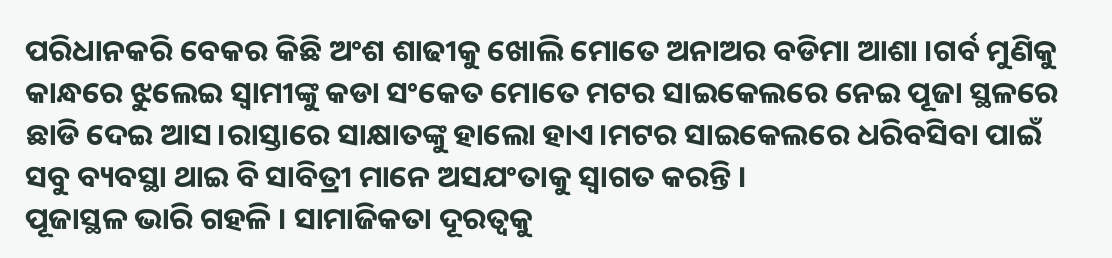ପରିଧାନକରି ବେକର କିଛି ଅଂଶ ଶାଢୀକୁ ଖୋଲି ମୋତେ ଅନାଅର ବଡିମା ଆଶା ।ଗର୍ବ ମୁଣିକୁ କାନ୍ଧରେ ଝୁଲେଇ ସ୍ବାମୀଙ୍କୁ କଡା ସଂକେତ ମୋତେ ମଟର ସାଇକେଲରେ ନେଇ ପୂଜା ସ୍ଥଳରେ ଛାଡି ଦେଇ ଆସ।ରାସ୍ତାରେ ସାକ୍ଷାତଙ୍କୁ ହାଲୋ ହାଏ।ମଟର ସାଇକେଲରେ ଧରିବସିବା ପାଇଁ ସବୁ ବ୍ୟବସ୍ଥା ଥାଇ ବି ସାବିତ୍ରୀ ମାନେ ଅସଯଂତାକୁ ସ୍ବାଗତ କରନ୍ତି ।
ପୂଜାସ୍ଥଳ ଭାରି ଗହଳି । ସାମାଜିକତା ଦୂରତ୍ବକୁ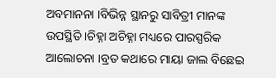ଅବମାନନା ।ବିଭିନ୍ନ ସ୍ଥାନରୁ ସାବିତ୍ରୀ ମାନଙ୍କ ଉପସ୍ଥିତି ।ଚିହ୍ନା ଅଚିହ୍ନା ମଧ୍ୟରେ ପାରସ୍ପରିକ ଆଲୋଚନା ।ବ୍ରତ କଥାରେ ମାୟା ଜାଲ ବିଛେଇ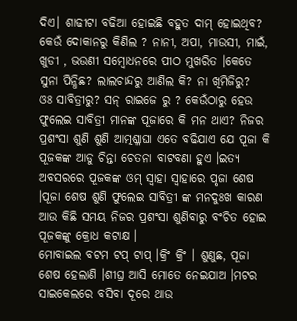ଦିଏ। ଶାଢୀଟା ବଢିଆ ହୋଇଛି ବହୁତ ଦାମ୍ ହୋଇଥିବ? କେଉଁ ଦୋକାନରୁ କିଣିଲ ? ନାନୀ, ଅପା, ମାଉସୀ, ମାଇଁ, ଖୁଡୀ , ଭଉଣୀ ସମ୍ବୋଧନରେ ପୀଠ ମୁଖରିତ ।କେତେ ସୁନା ପିନ୍ଧିଛ? ଲାଲଚାନ୍ଦରୁ ଆଣିଲ କି? ନା ଖିମିଜିରୁ?
ଓଃ ସାବିତ୍ରୀରୁ? ସନ୍ ରାଇଜେ ରୁ ? କେଉଁଠାରୁ ହେଉ ଫୁଲେଇ ସାବିତ୍ରୀ ମାନଙ୍କ ପୂଜାରେ କି ମନ ଥାଏ? ନିଜର ପ୍ରଶଂସା ଶୁଣି ଶୁଣି ଆତ୍ମଶ୍ଳାଘା ଏତେ ବଢିଯାଏ ଯେ ପୂଜା କି ପୂଜକଙ୍କ ଆଡୁ ଚିନ୍ତା ଚେତନା ବାଟବଣା ହୁଏ ।ଇତ୍ଯ ଅବସରରେ ପୂଜକଙ୍କ ଓମ୍ ସ୍ବାହା ସ୍ବାହାରେ ପୃଜା ଶେଷ ।ପୂଜା ଶେଷ ଶୁଣି ଫୁଲେଇ ସାବିତ୍ରୀ ଙ୍କ ମନଦୁଃଖ କାରଣ ଆଉ କିଛି ସମୟ ନିଜର ପ୍ରଶଂସା ଶୁଣିବାରୁ ବଂଚିତ ହୋଇ ପୂଜକଙ୍କୁ କ୍ରୋଧ କଟାକ୍ଷ ।
ମୋବାଇଲ ବଟମ ଟପ୍ ଟାପ୍ ।କ୍ରିଂ କ୍ରିଂ । ଶୁଣୁଛ, ପୂଜା ଶେଷ ହେଲାଣି ।ଶୀଘ୍ର ଆସି ମୋତେ ନେଇଯାଅ ।ମଟର ସାଇକେଲରେ ବସିବା ଦୂରେ ଥାଉ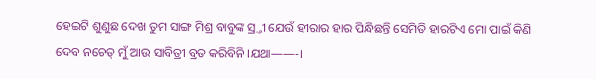ହେଇଟି ଶୁଣୁଛ ଦେଖ ତୁମ ସାଙ୍ଗ ମିଶ୍ର ବାବୁଙ୍କ ସ୍ର୍ତୀ ଯେଉଁ ହୀରାର ହାର ପିନ୍ଧିଛନ୍ତି ସେମିତି ହାରଟିଏ ମୋ ପାଇଁ କିଣି ଦେବ ନଚେତ୍ ମୁଁ ଆଉ ସାବିତ୍ରୀ ବ୍ରତ କରିବିନି ।ଯଥା——-।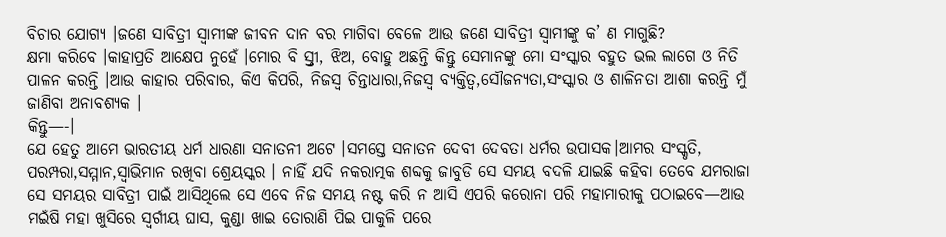ବିଚାର ଯୋଗ୍ଯ ।ଜଣେ ସାବିତ୍ରୀ ସ୍ବାମୀଙ୍କ ଜୀବନ ଦାନ ବର ମାଗିବା ବେଳେ ଆଉ ଜଣେ ସାବିତ୍ରୀ ସ୍ବାମୀଙ୍କୁ କ’ ଣ ମାଗୁଛି?
କ୍ଷମା କରିବେ ।କାହାପ୍ରତି ଆକ୍ଷେପ ନୁହେଁ ।ମୋର ବି ସ୍ର୍ତୀ, ଝିଅ, ବୋହୁ ଅଛନ୍ତି କିନ୍ତୁ ସେମାନଙ୍କୁ ମୋ ସଂସ୍କାର ବହୁତ ଭଲ ଲାଗେ ଓ ନିତି ପାଳନ କରନ୍ତି ।ଆଉ କାହାର ପରିବାର, କିଏ କିପରି, ନିଜସ୍ୱ ଚିନ୍ତାଧାରା,ନିଜସ୍ୱ ବ୍ଯକ୍ତିତ୍ବ,ସୌଜନ୍ୟତା,ସଂସ୍କାର ଓ ଶାଳିନତା ଆଶା କରନ୍ତି ମୁଁ ଜାଣିବା ଅନାବଶ୍ୟକ ।
କିନ୍ତୁ—-।
ଯେ ହେତୁ ଆମେ ଭାରତୀୟ ଧର୍ମ ଧାରଣା ସନାତନୀ ଅଟେ ।ସମସ୍ତେ ସନାତନ ଦେବୀ ଦେବତା ଧର୍ମର ଉପାସକ।ଆମର ସଂସ୍କୃତି, ପରମ୍ପରା,ସମ୍ମାନ,ସ୍ବାଭିମାନ ରଖିବା ଶ୍ରେୟସ୍କର । ନାହିଁ ଯଦି ନକରାତ୍ମକ ଶବ୍ଦକୁ ଜାବୁଡି ସେ ସମୟ ବଦଳି ଯାଇଛି କହିବା ତେବେ ଯମରାଜା ସେ ସମୟର ସାବିତ୍ରୀ ପାଇଁ ଆସିଥିଲେ ସେ ଏବେ ନିଜ ସମୟ ନଷ୍ଟ କରି ନ ଆସି ଏପରି କରୋନା ପରି ମହାମାରୀକୁ ପଠାଇବେ—ଆଉ ମଇଁଷି ମହା ଖୁସିରେ ସ୍ବର୍ଗୀୟ ଘାସ, କୁଣ୍ଡା ଖାଇ ତୋରାଣି ପିଇ ପାକୁଳି ପରେ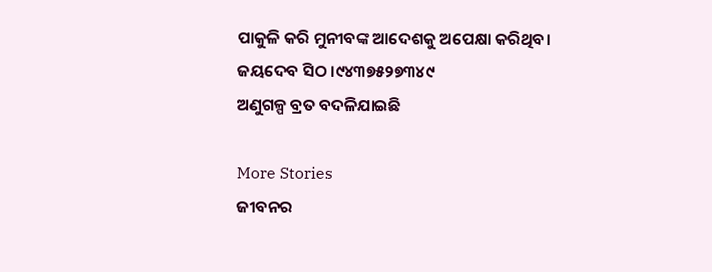ପାକୁଳି କରି ମୁନୀବଙ୍କ ଆଦେଶକୁ ଅପେକ୍ଷା କରିଥିବ।
ଜୟଦେବ ସିଠ ।୯୪୩୭୫୨୭୩୪୯
ଅଣୁଗଳ୍ପ ବ୍ରତ ବଦଳିଯାଇଛି

More Stories
ଜୀବନର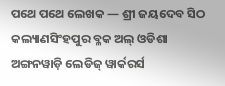ପଥେ ପଥେ ଲେଖକ — ଶ୍ରୀ ଜୟଦେବ ସିଠ
କଲ୍ୟାଣସିଂହପୁର ବ୍ଳକ ଅଲ୍ ଓଡିଶା ଅଙ୍ଗନୱାଡ଼ି ଲେଡିଜ୍ ୱାର୍କରର୍ସ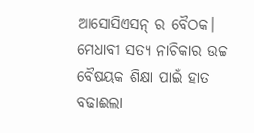ଆସୋସିଏସନ୍ ର ବୈଠକ।
ମେଧାବୀ ସତ୍ୟ ନାଚିକାର ଉଚ୍ଚ ବୈଷୟକ ଶିକ୍ଷା ପାଇଁ ହାତ ବଢାଈଲା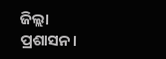ଜିଲ୍ଲା ପ୍ରଶାସନ।